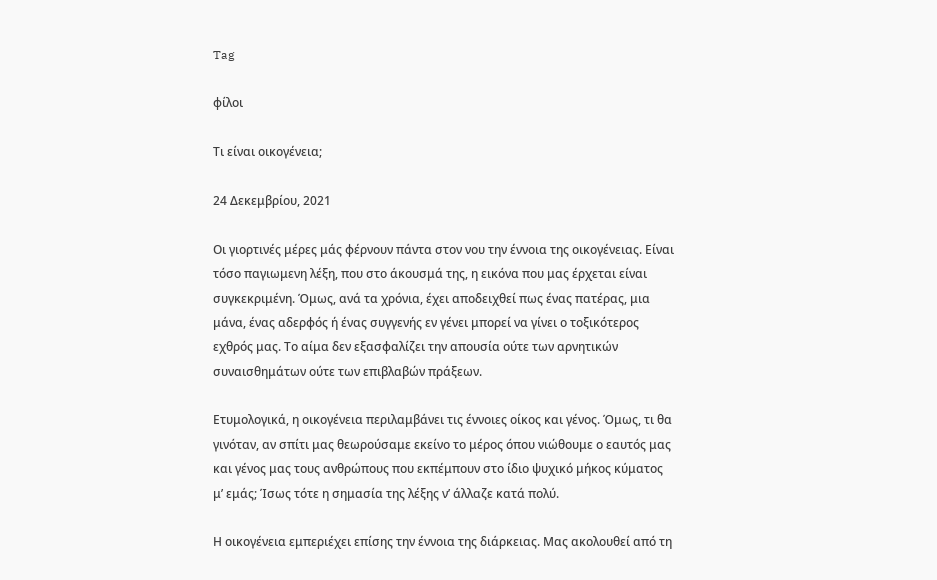Tag

φίλοι

Τι είναι οικογένεια;

24 Δεκεμβρίου, 2021

Οι γιορτινές μέρες μάς φέρνουν πάντα στον νου την έννοια της οικογένειας. Είναι τόσο παγιωμενη λέξη, που στο άκουσμά της, η εικόνα που μας έρχεται είναι συγκεκριμένη. Όμως, ανά τα χρόνια, έχει αποδειχθεί πως ένας πατέρας, μια μάνα, ένας αδερφός ή ένας συγγενής εν γένει μπορεί να γίνει ο τοξικότερος εχθρός μας. Το αίμα δεν εξασφαλίζει την απουσία ούτε των αρνητικών συναισθημάτων ούτε των επιβλαβών πράξεων.

Ετυμολογικά, η οικογένεια περιλαμβάνει τις έννοιες οίκος και γένος. Όμως, τι θα γινόταν, αν σπίτι μας θεωρούσαμε εκείνο το μέρος όπου νιώθουμε ο εαυτός μας και γένος μας τους ανθρώπους που εκπέμπουν στο ίδιο ψυχικό μήκος κύματος μ’ εμάς; Ίσως τότε η σημασία της λέξης ν’ άλλαζε κατά πολύ.

Η οικογένεια εμπεριέχει επίσης την έννοια της διάρκειας. Μας ακολουθεί από τη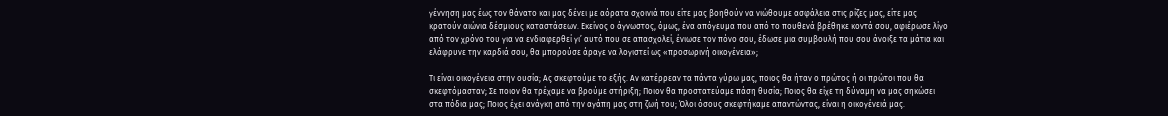γέννηση μας έως τον θάνατο και μας δένει με αόρατα σχοινιά που είτε μας βοηθούν να νιώθουμε ασφάλεια στις ρίζες μας, είτε μας κρατούν αιώνια δέσμιους καταστάσεων. Εκείνος ο άγνωστος, όμως, ένα απόγευμα που από το πουθενά βρέθηκε κοντά σου, αφιέρωσε λίγο από τον χρόνο του για να ενδιαφερθεί γι’ αυτό που σε απασχολεί, ένιωσε τον πόνο σου, έδωσε μια συμβουλή που σου άνοιξε τα μάτια και ελάφρυνε την καρδιά σου, θα μπορούσε άραγε να λογιστεί ως «προσωρινή οικογένεια»;

Τι είναι οικογένεια στην ουσία; Ας σκεφτούμε το εξής. Αν κατέρρεαν τα πάντα γύρω μας, ποιος θα ήταν ο πρώτος ή οι πρώτοι που θα σκεφτόμασταν; Σε ποιον θα τρέχαμε να βρούμε στήριξη; Ποιον θα προστατεύαμε πάση θυσία; Ποιος θα είχε τη δύναμη να μας σηκώσει στα πόδια μας; Ποιος έχει ανάγκη από την αγάπη μας στη ζωή του; Όλοι όσους σκεφτήκαμε απαντώντας, είναι η οικογένειά μας.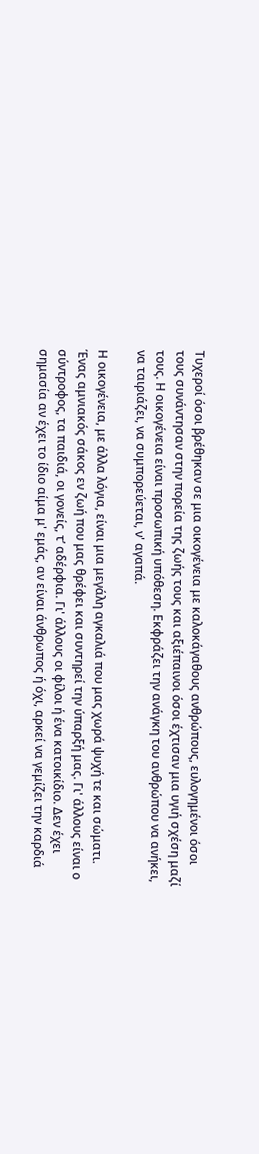Τυχεροί όσοι βρέθηκαν σε μια οικογένεια με καλοκάγαθους ανθρώπους, ευλογημένοι όσοι τους συνάντησαν στην πορεία της ζωής τους και αξιέπαινοι όσοι έχτισαν μια υγιή σχέση μαζί τους. Η οικογένεια είναι προσωπική υπόθεση. Εκφράζει την ανάγκη του ανθρώπου να ανήκει, να ταιριάζει, να συμπορεύεται, ν' αγαπά.

Η οικογένεια, με άλλα λόγια, είναι μια μεγάλη αγκαλιά που μας χωρά ψυχή τε και σώματι. Ένας αμνιακός σάκος εν ζωή που μας θρέφει και συντηρεί την ύπαρξή μας. Γι' άλλους είναι ο σύντροφος, τα παιδιά, οι γονείς, τ’ αδέρφια. Γι' άλλους οι φίλοι ή ένα κατοικίδιο. Δεν έχει σημασία αν έχει το ίδιο αίμα μ' εμάς, αν είναι άνθρωπος ή όχι, αρκεί να γεμίζει την καρδιά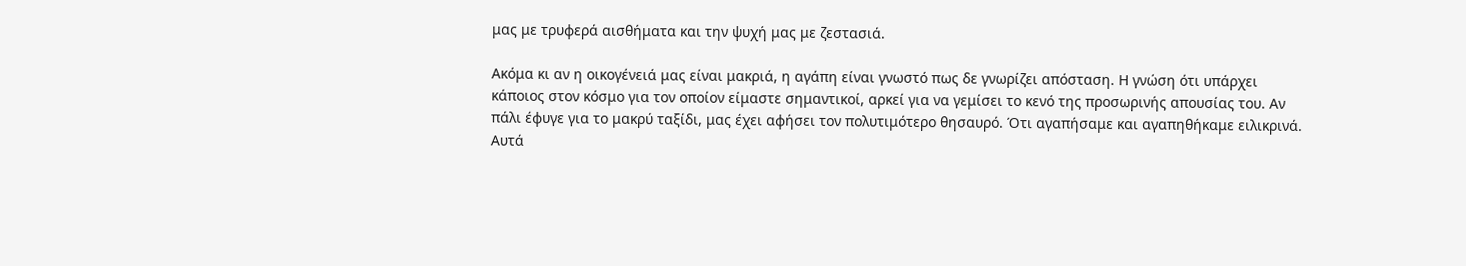μας με τρυφερά αισθήματα και την ψυχή μας με ζεστασιά.

Ακόμα κι αν η οικογένειά μας είναι μακριά, η αγάπη είναι γνωστό πως δε γνωρίζει απόσταση. Η γνώση ότι υπάρχει κάποιος στον κόσμο για τον οποίον είμαστε σημαντικοί, αρκεί για να γεμίσει το κενό της προσωρινής απουσίας του. Αν πάλι έφυγε για το μακρύ ταξίδι, μας έχει αφήσει τον πολυτιμότερο θησαυρό. Ότι αγαπήσαμε και αγαπηθήκαμε ειλικρινά. Αυτά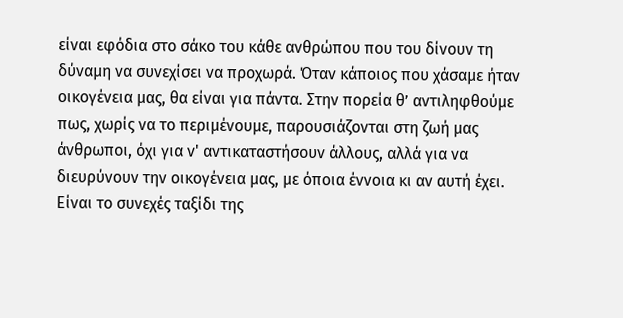είναι εφόδια στο σάκο του κάθε ανθρώπου που του δίνουν τη δύναμη να συνεχίσει να προχωρά. Όταν κάποιος που χάσαμε ήταν οικογένεια μας, θα είναι για πάντα. Στην πορεία θ’ αντιληφθούμε πως, χωρίς να το περιμένουμε, παρουσιάζονται στη ζωή μας άνθρωποι, όχι για ν' αντικαταστήσουν άλλους, αλλά για να διευρύνουν την οικογένεια μας, με όποια έννοια κι αν αυτή έχει. Είναι το συνεχές ταξίδι της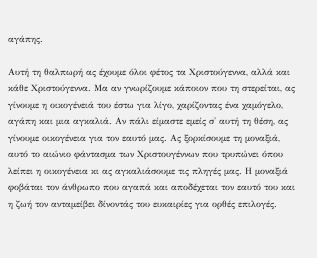αγάπης.

Αυτή τη θαλπωρή ας έχουμε όλοι φέτος τα Χριστούγεννα, αλλά και κάθε Χριστούγεννα. Μα αν γνωρίζουμε κάποιον που τη στερείται, ας γίνουμε η οικογένειά του έστω για λίγο, χαρίζοντας ένα χαμόγελο, αγάπη και μια αγκαλιά. Αν πάλι είμαστε εμείς σ' αυτή τη θέση, ας γίνουμε οικογένεια για τον εαυτό μας. Ας ξορκίσουμε τη μοναξιά, αυτό το αιώνιο φάντασμα των Χριστουγέννων που τρυπώνει όπου λείπει η οικογένεια κι ας αγκαλιάσουμε τις πληγές μας. Η μοναξιά φοβάται τον άνθρωπο που αγαπά και αποδέχεται τον εαυτό του και η ζωή τον ανταμείβει δίνοντάς του ευκαιρίες για ορθές επιλογές.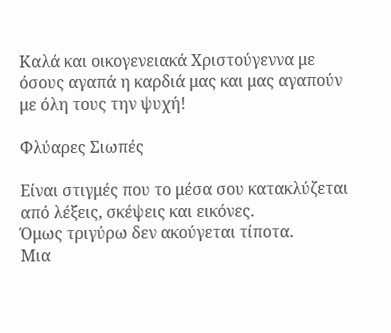Καλά και οικογενειακά Χριστούγεννα με όσους αγαπά η καρδιά μας και μας αγαπούν με όλη τους την ψυχή!

Φλύαρες Σιωπές

Είναι στιγμές που το μέσα σου κατακλύζεται από λέξεις, σκέψεις και εικόνες.
Όμως τριγύρω δεν ακούγεται τίποτα.
Μια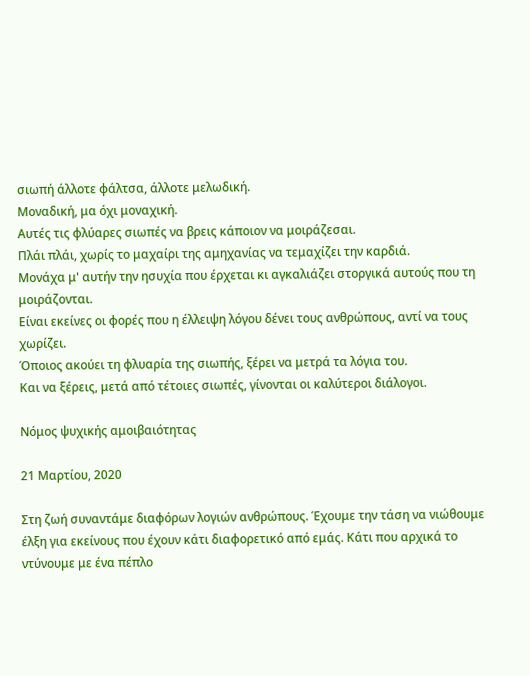σιωπή άλλοτε φάλτσα, άλλοτε μελωδική.
Μοναδική, μα όχι μοναχική.
Αυτές τις φλύαρες σιωπές να βρεις κάποιον να μοιράζεσαι.
Πλάι πλάι, χωρίς το μαχαίρι της αμηχανίας να τεμαχίζει την καρδιά.
Μονάχα μ' αυτήν την ησυχία που έρχεται κι αγκαλιάζει στοργικά αυτούς που τη μοιράζονται.
Είναι εκείνες οι φορές που η έλλειψη λόγου δένει τους ανθρώπους, αντί να τους χωρίζει.
Όποιος ακούει τη φλυαρία της σιωπής, ξέρει να μετρά τα λόγια του.
Και να ξέρεις, μετά από τέτοιες σιωπές, γίνονται οι καλύτεροι διάλογοι.

Νόμος ψυχικής αμοιβαιότητας

21 Μαρτίου, 2020

Στη ζωή συναντάμε διαφόρων λογιών ανθρώπους. Έχουμε την τάση να νιώθουμε έλξη για εκείνους που έχουν κάτι διαφορετικό από εμάς. Κάτι που αρχικά το ντύνουμε με ένα πέπλο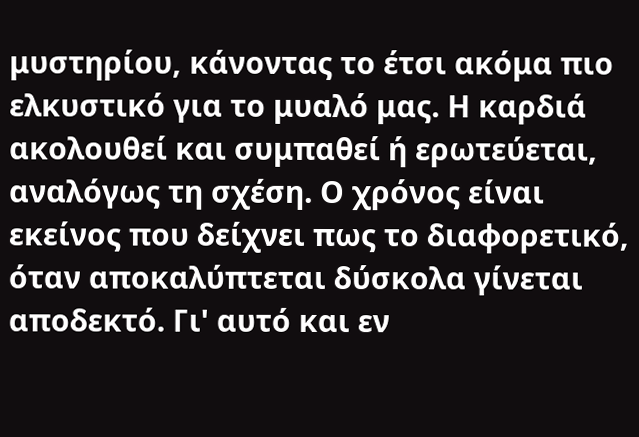μυστηρίου, κάνοντας το έτσι ακόμα πιο ελκυστικό για το μυαλό μας. Η καρδιά ακολουθεί και συμπαθεί ή ερωτεύεται, αναλόγως τη σχέση. Ο χρόνος είναι εκείνος που δείχνει πως το διαφορετικό, όταν αποκαλύπτεται δύσκολα γίνεται αποδεκτό. Γι' αυτό και εν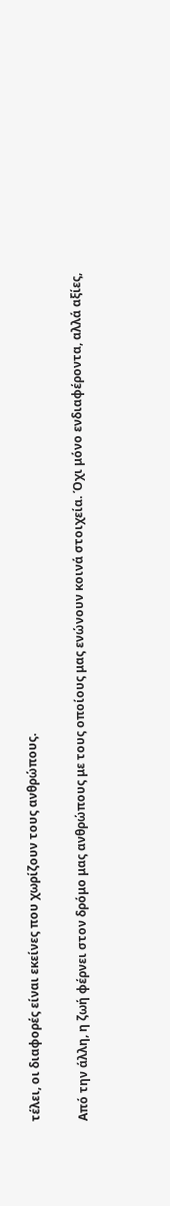τέλει, οι διαφορές είναι εκείνες που χωρίζουν τους ανθρώπους.

Από την άλλη, η ζωή φέρνει στον δρόμο μας ανθρώπους με τους οποίους μας ενώνουν κοινά στοιχεία. Όχι μόνο ενδιαφέροντα, αλλά αξίες,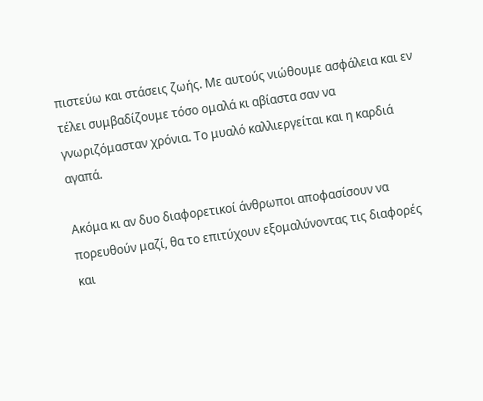πιστεύω και στάσεις ζωής. Με αυτούς νιώθουμε ασφάλεια και εν τέλει συμβαδίζουμε τόσο ομαλά κι αβίαστα σαν να γνωριζόμασταν χρόνια. Το μυαλό καλλιεργείται και η καρδιά αγαπά.

Ακόμα κι αν δυο διαφορετικοί άνθρωποι αποφασίσουν να πορευθούν μαζί, θα το επιτύχουν εξομαλύνοντας τις διαφορές και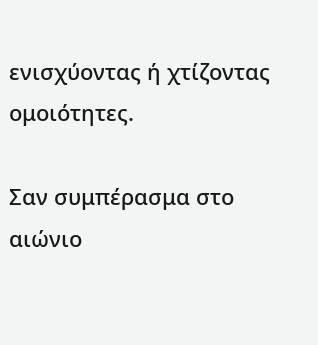ενισχύοντας ή χτίζοντας ομοιότητες.

Σαν συμπέρασμα στο αιώνιο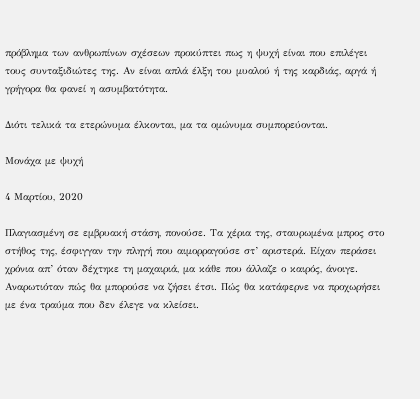πρόβλημα των ανθρωπίνων σχέσεων προκύπτει πως η ψυχή είναι που επιλέγει τους συνταξιδιώτες της. Αν είναι απλά έλξη του μυαλού ή της καρδιάς, αργά ή γρήγορα θα φανεί η ασυμβατότητα.

Διότι τελικά τα ετερώνυμα έλκονται, μα τα ομώνυμα συμπορεύονται.

Μονάχα με ψυχή

4 Μαρτίου, 2020

Πλαγιασμένη σε εμβρυακή στάση, πονούσε. Τα χέρια της, σταυρωμένα μπρος στο στήθος της, έσφιγγαν την πληγή που αιμορραγούσε στ’ αριστερά. Είχαν περάσει χρόνια απ’ όταν δέχτηκε τη μαχαιριά, μα κάθε που άλλαζε ο καιρός, άνοιγε. Αναρωτιόταν πώς θα μπορούσε να ζήσει έτσι. Πώς θα κατάφερνε να προχωρήσει με ένα τραύμα που δεν έλεγε να κλείσει.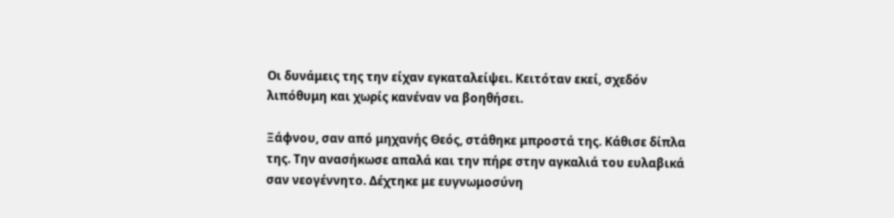Οι δυνάμεις της την είχαν εγκαταλείψει. Κειτόταν εκεί, σχεδόν λιπόθυμη και χωρίς κανέναν να βοηθήσει.

Ξάφνου, σαν από μηχανής Θεός, στάθηκε μπροστά της. Κάθισε δίπλα της. Την ανασήκωσε απαλά και την πήρε στην αγκαλιά του ευλαβικά σαν νεογέννητο. Δέχτηκε με ευγνωμοσύνη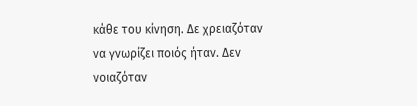κάθε του κίνηση. Δε χρειαζόταν να γνωρίζει ποιός ήταν. Δεν νοιαζόταν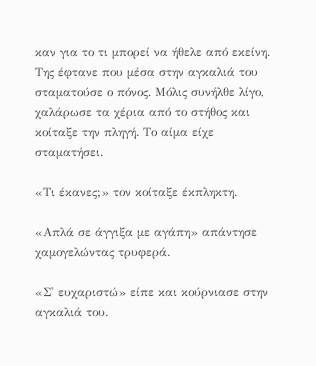καν για το τι μπορεί να ήθελε από εκείνη. Της έφτανε που μέσα στην αγκαλιά του σταματούσε ο πόνος. Μόλις συνήλθε λίγο, χαλάρωσε τα χέρια από το στήθος και κοίταξε την πληγή. Το αίμα είχε σταματήσει.

«Τι έκανες;» τον κοίταξε έκπληκτη.

«Απλά σε άγγιξα με αγάπη» απάντησε χαμογελώντας τρυφερά.

«Σ' ευχαριστώ» είπε και κούρνιασε στην αγκαλιά του.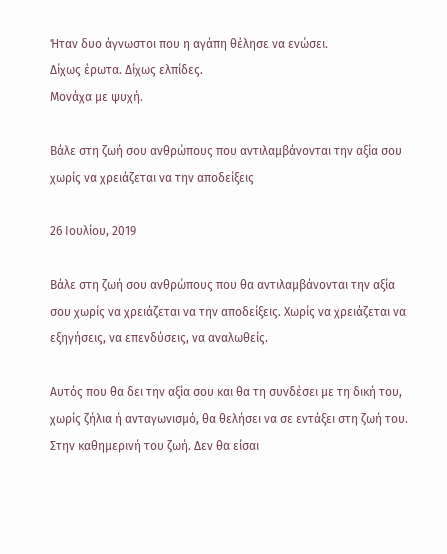Ήταν δυο άγνωστοι που η αγάπη θέλησε να ενώσει.
Δίχως έρωτα. Δίχως ελπίδες.
Μονάχα με ψυχή.

Βάλε στη ζωή σου ανθρώπους που αντιλαμβάνονται την αξία σου χωρίς να χρειάζεται να την αποδείξεις

26 Ιουλίου, 2019

Βάλε στη ζωή σου ανθρώπους που θα αντιλαμβάνονται την αξία σου χωρίς να χρειάζεται να την αποδείξεις. Χωρίς να χρειάζεται να εξηγήσεις, να επενδύσεις, να αναλωθείς.

Αυτός που θα δει την αξία σου και θα τη συνδέσει με τη δική του, χωρίς ζήλια ή ανταγωνισμό, θα θελήσει να σε εντάξει στη ζωή του. Στην καθημερινή του ζωή. Δεν θα είσαι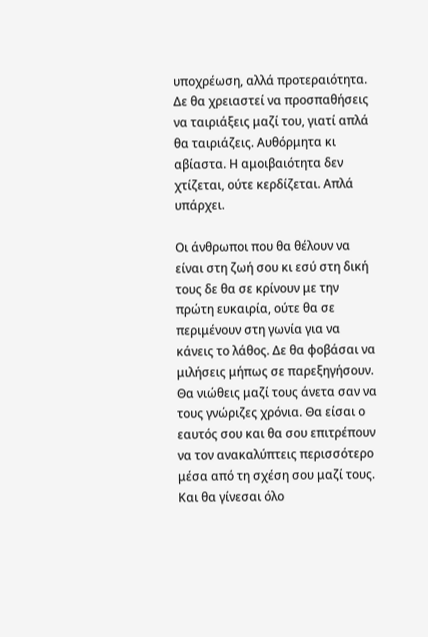υποχρέωση, αλλά προτεραιότητα. Δε θα χρειαστεί να προσπαθήσεις να ταιριάξεις μαζί του, γιατί απλά θα ταιριάζεις. Αυθόρμητα κι αβίαστα. Η αμοιβαιότητα δεν χτίζεται, ούτε κερδίζεται. Απλά υπάρχει.

Οι άνθρωποι που θα θέλουν να είναι στη ζωή σου κι εσύ στη δική τους δε θα σε κρίνουν με την πρώτη ευκαιρία, ούτε θα σε περιμένουν στη γωνία για να κάνεις το λάθος. Δε θα φοβάσαι να μιλήσεις μήπως σε παρεξηγήσουν. Θα νιώθεις μαζί τους άνετα σαν να τους γνώριζες χρόνια. Θα είσαι ο εαυτός σου και θα σου επιτρέπουν να τον ανακαλύπτεις περισσότερο μέσα από τη σχέση σου μαζί τους. Και θα γίνεσαι όλο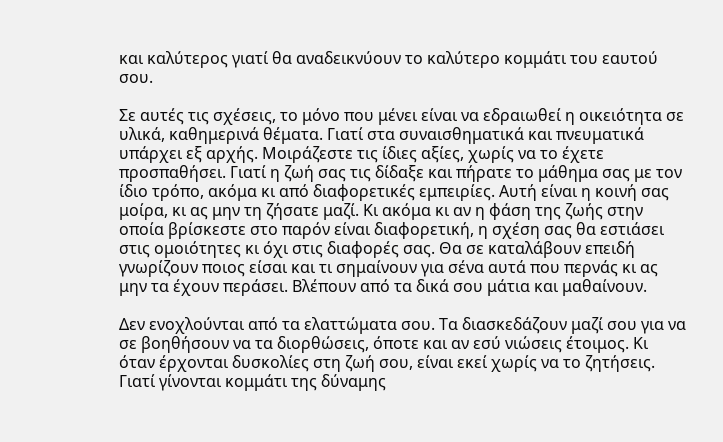και καλύτερος γιατί θα αναδεικνύουν το καλύτερο κομμάτι του εαυτού σου.

Σε αυτές τις σχέσεις, το μόνο που μένει είναι να εδραιωθεί η οικειότητα σε υλικά, καθημερινά θέματα. Γιατί στα συναισθηματικά και πνευματικά υπάρχει εξ αρχής. Μοιράζεστε τις ίδιες αξίες, χωρίς να το έχετε προσπαθήσει. Γιατί η ζωή σας τις δίδαξε και πήρατε το μάθημα σας με τον ίδιο τρόπο, ακόμα κι από διαφορετικές εμπειρίες. Αυτή είναι η κοινή σας μοίρα, κι ας μην τη ζήσατε μαζί. Κι ακόμα κι αν η φάση της ζωής στην οποία βρίσκεστε στο παρόν είναι διαφορετική, η σχέση σας θα εστιάσει στις ομοιότητες κι όχι στις διαφορές σας. Θα σε καταλάβουν επειδή γνωρίζουν ποιος είσαι και τι σημαίνουν για σένα αυτά που περνάς κι ας μην τα έχουν περάσει. Βλέπουν από τα δικά σου μάτια και μαθαίνουν.

Δεν ενοχλούνται από τα ελαττώματα σου. Τα διασκεδάζουν μαζί σου για να σε βοηθήσουν να τα διορθώσεις, όποτε και αν εσύ νιώσεις έτοιμος. Κι όταν έρχονται δυσκολίες στη ζωή σου, είναι εκεί χωρίς να το ζητήσεις. Γιατί γίνονται κομμάτι της δύναμης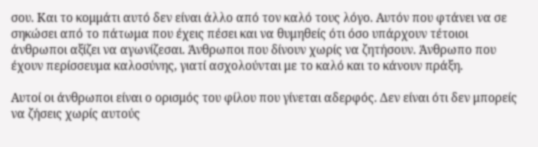σου. Και το κομμάτι αυτό δεν είναι άλλο από τον καλό τους λόγο. Αυτόν που φτάνει να σε σηκώσει από το πάτωμα που έχεις πέσει και να θυμηθείς ότι όσο υπάρχουν τέτοιοι άνθρωποι αξίζει να αγωνίζεσαι. Άνθρωποι που δίνουν χωρίς να ζητήσουν. Άνθρωπο που έχουν περίσσευμα καλοσύνης, γιατί ασχολούνται με το καλό και το κάνουν πράξη.

Αυτοί οι άνθρωποι είναι ο ορισμός του φίλου που γίνεται αδερφός. Δεν είναι ότι δεν μπορείς να ζήσεις χωρίς αυτούς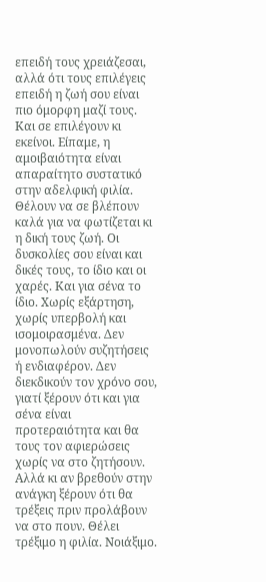επειδή τους χρειάζεσαι, αλλά ότι τους επιλέγεις επειδή η ζωή σου είναι πιο όμορφη μαζί τους. Και σε επιλέγουν κι εκείνοι. Είπαμε, η αμοιβαιότητα είναι απαραίτητο συστατικό στην αδελφική φιλία. Θέλουν να σε βλέπουν καλά για να φωτίζεται κι η δική τους ζωή. Οι δυσκολίες σου είναι και δικές τους, το ίδιο και οι χαρές. Και για σένα το ίδιο. Χωρίς εξάρτηση, χωρίς υπερβολή και ισομοιρασμένα. Δεν μονοπωλούν συζητήσεις ή ενδιαφέρον. Δεν διεκδικούν τον χρόνο σου, γιατί ξέρουν ότι και για σένα είναι προτεραιότητα και θα τους τον αφιερώσεις χωρίς να στο ζητήσουν. Αλλά κι αν βρεθούν στην ανάγκη ξέρουν ότι θα τρέξεις πριν προλάβουν να στο πουν. Θέλει τρέξιμο η φιλία. Νοιάξιμο.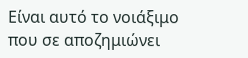Είναι αυτό το νοιάξιμο που σε αποζημιώνει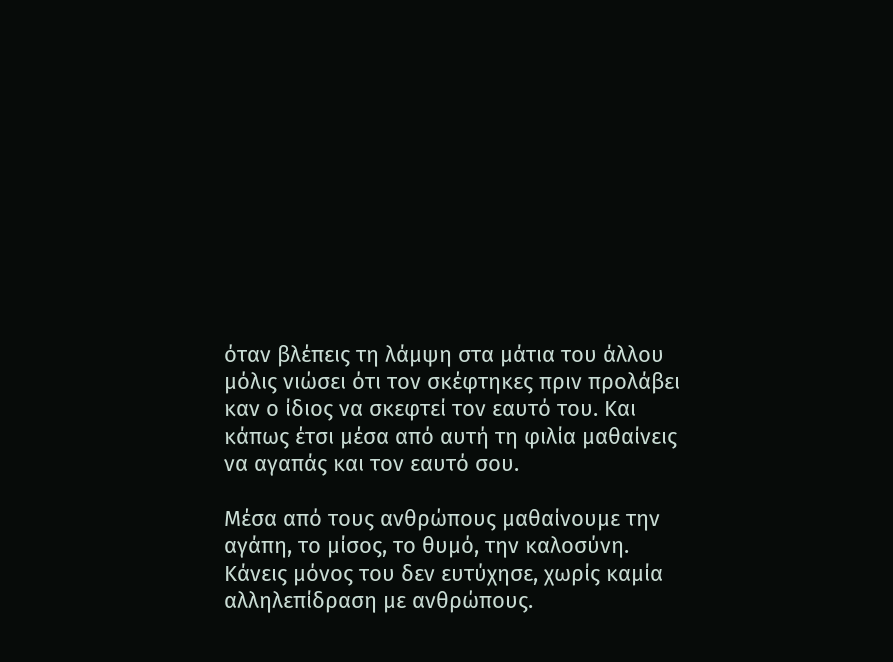όταν βλέπεις τη λάμψη στα μάτια του άλλου μόλις νιώσει ότι τον σκέφτηκες πριν προλάβει καν ο ίδιος να σκεφτεί τον εαυτό του. Και κάπως έτσι μέσα από αυτή τη φιλία μαθαίνεις να αγαπάς και τον εαυτό σου.

Μέσα από τους ανθρώπους μαθαίνουμε την αγάπη, το μίσος, το θυμό, την καλοσύνη. Κάνεις μόνος του δεν ευτύχησε, χωρίς καμία αλληλεπίδραση με ανθρώπους.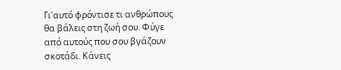Γι'αυτό φρόντισε τι ανθρώπους θα βάλεις στη ζωή σου. Φύγε από αυτούς που σου βγάζουν σκοτάδι. Κάνεις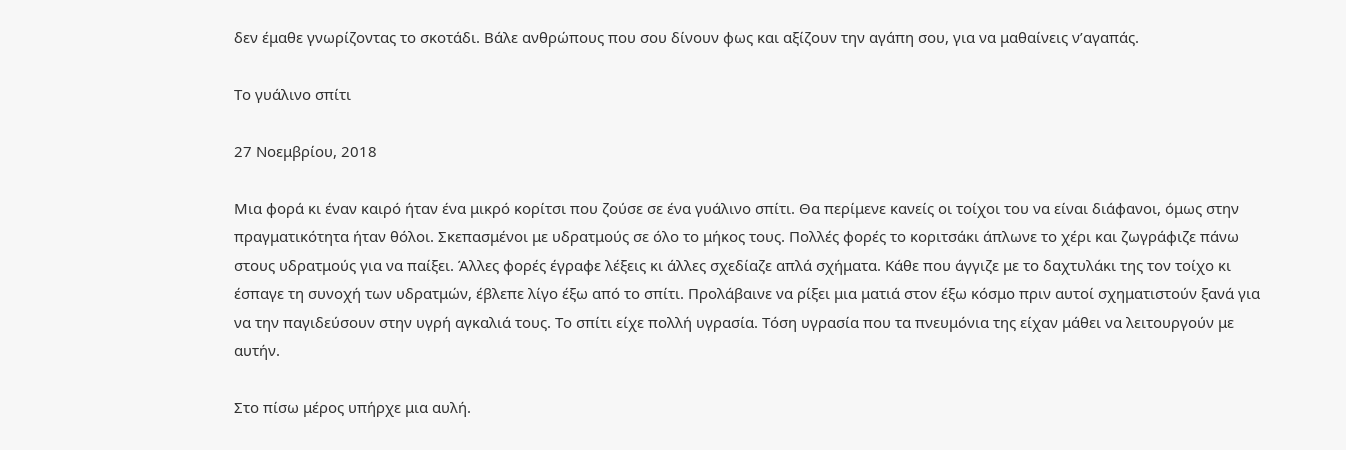δεν έμαθε γνωρίζοντας το σκοτάδι. Βάλε ανθρώπους που σου δίνουν φως και αξίζουν την αγάπη σου, για να μαθαίνεις ν’αγαπάς.

Tο γυάλινο σπίτι

27 Νοεμβρίου, 2018

Μια φορά κι έναν καιρό ήταν ένα μικρό κορίτσι που ζούσε σε ένα γυάλινο σπίτι. Θα περίμενε κανείς οι τοίχοι του να είναι διάφανοι, όμως στην πραγματικότητα ήταν θόλοι. Σκεπασμένοι με υδρατμούς σε όλο το μήκος τους. Πολλές φορές το κοριτσάκι άπλωνε το χέρι και ζωγράφιζε πάνω στους υδρατμούς για να παίξει. Άλλες φορές έγραφε λέξεις κι άλλες σχεδίαζε απλά σχήματα. Κάθε που άγγιζε με το δαχτυλάκι της τον τοίχο κι έσπαγε τη συνοχή των υδρατμών, έβλεπε λίγο έξω από το σπίτι. Προλάβαινε να ρίξει μια ματιά στον έξω κόσμο πριν αυτοί σχηματιστούν ξανά για να την παγιδεύσουν στην υγρή αγκαλιά τους. Το σπίτι είχε πολλή υγρασία. Τόση υγρασία που τα πνευμόνια της είχαν μάθει να λειτουργούν με αυτήν.

Στο πίσω μέρος υπήρχε μια αυλή.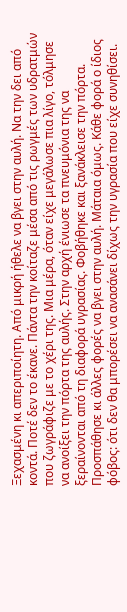Ξεχασμένη κι απεριποίητη. Από μικρή ήθελε να βγει στην αυλή. Να την δει από κοντά. Ποτέ δεν το έκανε. Πάντα την κοίταζε μέσα από τις ρωγμές των υδρατμών που ζωγράφιζε με το χέρι της. Μια μέρα, όταν είχε μεγάλωσε πια λίγο, τόλμησε να ανοίξει την πόρτα της αυλής. Στην αρχή ένιωσε τα πνευμόνια της να ξεραίνονται από τη διαφορά υγρασίας. Φοβήθηκε και ξανάκλεισε την πόρτα. Προσπάθησε κι άλλες φορές να βγει στην αυλή. Μάταια όμως. Κάθε φορά ο ίδιος φόβος: ότι δεν θα μπορέσει να ανασάνει δίχως την υγρασία που είχε συνηθίσει.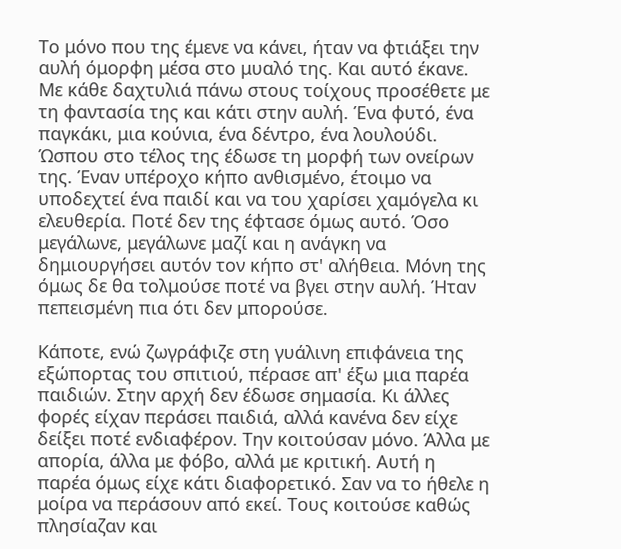Το μόνο που της έμενε να κάνει, ήταν να φτιάξει την αυλή όμορφη μέσα στο μυαλό της. Και αυτό έκανε. Με κάθε δαχτυλιά πάνω στους τοίχους προσέθετε με τη φαντασία της και κάτι στην αυλή. Ένα φυτό, ένα παγκάκι, μια κούνια, ένα δέντρο, ένα λουλούδι. Ώσπου στο τέλος της έδωσε τη μορφή των ονείρων της. Έναν υπέροχο κήπο ανθισμένο, έτοιμο να υποδεχτεί ένα παιδί και να του χαρίσει χαμόγελα κι ελευθερία. Ποτέ δεν της έφτασε όμως αυτό. Όσο μεγάλωνε, μεγάλωνε μαζί και η ανάγκη να δημιουργήσει αυτόν τον κήπο στ' αλήθεια. Μόνη της όμως δε θα τολμούσε ποτέ να βγει στην αυλή. Ήταν πεπεισμένη πια ότι δεν μπορούσε.

Κάποτε, ενώ ζωγράφιζε στη γυάλινη επιφάνεια της εξώπορτας του σπιτιού, πέρασε απ' έξω μια παρέα παιδιών. Στην αρχή δεν έδωσε σημασία. Κι άλλες φορές είχαν περάσει παιδιά, αλλά κανένα δεν είχε δείξει ποτέ ενδιαφέρον. Την κοιτούσαν μόνο. Άλλα με απορία, άλλα με φόβο, αλλά με κριτική. Αυτή η παρέα όμως είχε κάτι διαφορετικό. Σαν να το ήθελε η μοίρα να περάσουν από εκεί. Τους κοιτούσε καθώς πλησίαζαν και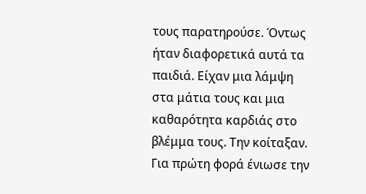τους παρατηρούσε. Όντως ήταν διαφορετικά αυτά τα παιδιά. Είχαν μια λάμψη στα μάτια τους και μια καθαρότητα καρδιάς στο βλέμμα τους. Την κοίταξαν. Για πρώτη φορά ένιωσε την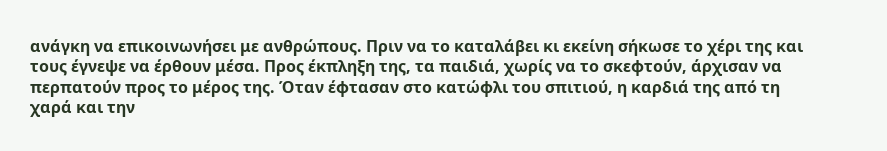ανάγκη να επικοινωνήσει με ανθρώπους. Πριν να το καταλάβει κι εκείνη σήκωσε το χέρι της και τους έγνεψε να έρθουν μέσα. Προς έκπληξη της, τα παιδιά, χωρίς να το σκεφτούν, άρχισαν να περπατούν προς το μέρος της. Όταν έφτασαν στο κατώφλι του σπιτιού, η καρδιά της από τη χαρά και την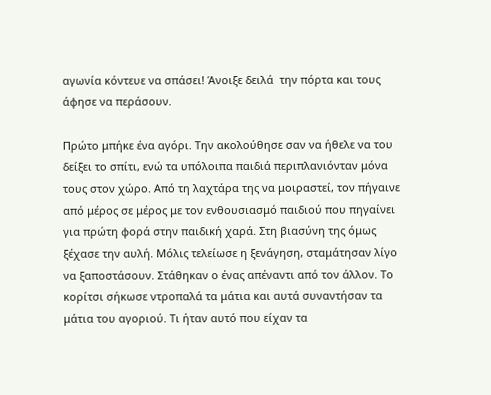αγωνία κόντευε να σπάσει! Άνοιξε δειλά  την πόρτα και τους άφησε να περάσουν.

Πρώτο μπήκε ένα αγόρι. Την ακολούθησε σαν να ήθελε να του δείξει το σπίτι, ενώ τα υπόλοιπα παιδιά περιπλανιόνταν μόνα τους στον χώρο. Από τη λαχτάρα της να μοιραστεί, τον πήγαινε από μέρος σε μέρος με τον ενθουσιασμό παιδιού που πηγαίνει για πρώτη φορά στην παιδική χαρά. Στη βιασύνη της όμως ξέχασε την αυλή. Μόλις τελείωσε η ξενάγηση, σταμάτησαν λίγο να ξαποστάσουν. Στάθηκαν ο ένας απέναντι από τον άλλον. Το κορίτσι σήκωσε ντροπαλά τα μάτια και αυτά συναντήσαν τα μάτια του αγοριού. Τι ήταν αυτό που είχαν τα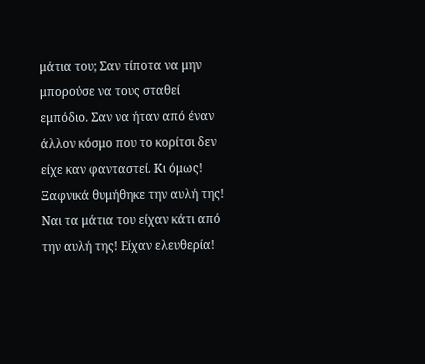μάτια του; Σαν τίποτα να μην μπορούσε να τους σταθεί εμπόδιο. Σαν να ήταν από έναν άλλον κόσμο που το κορίτσι δεν είχε καν φανταστεί. Κι όμως! Ξαφνικά θυμήθηκε την αυλή της! Ναι τα μάτια του είχαν κάτι από την αυλή της! Είχαν ελευθερία!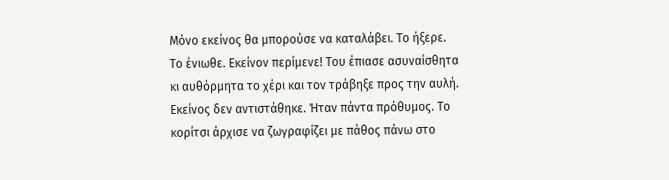Μόνο εκείνος θα μπορούσε να καταλάβει. Το ήξερε. Το ένιωθε. Εκείνον περίμενε! Του έπιασε ασυναίσθητα κι αυθόρμητα το χέρι και τον τράβηξε προς την αυλή. Εκείνος δεν αντιστάθηκε. Ήταν πάντα πρόθυμος. Το κορίτσι άρχισε να ζωγραφίζει με πάθος πάνω στο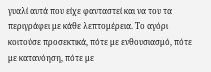γυαλί αυτά που είχε φανταστεί και να του τα περιγράφει με κάθε λεπτομέρεια. Το αγόρι κοιτούσε προσεκτικά, πότε με ενθουσιασμό, πότε με κατανόηση, πότε με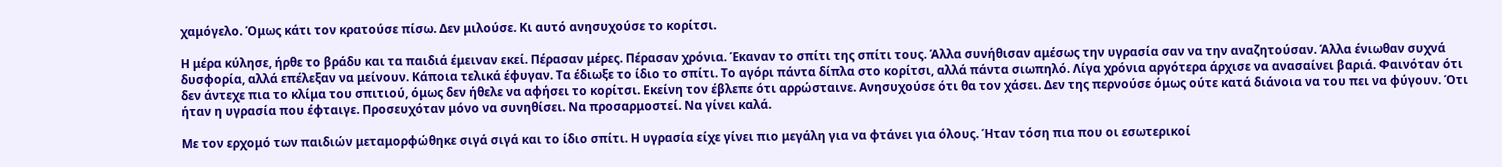χαμόγελο. Όμως κάτι τον κρατούσε πίσω. Δεν μιλούσε. Κι αυτό ανησυχούσε το κορίτσι.

Η μέρα κύλησε, ήρθε το βράδυ και τα παιδιά έμειναν εκεί. Πέρασαν μέρες. Πέρασαν χρόνια. Έκαναν το σπίτι της σπίτι τους. Άλλα συνήθισαν αμέσως την υγρασία σαν να την αναζητούσαν. Άλλα ένιωθαν συχνά δυσφορία, αλλά επέλεξαν να μείνουν. Κάποια τελικά έφυγαν. Τα έδιωξε το ίδιο το σπίτι. Το αγόρι πάντα δίπλα στο κορίτσι, αλλά πάντα σιωπηλό. Λίγα χρόνια αργότερα άρχισε να ανασαίνει βαριά. Φαινόταν ότι δεν άντεχε πια το κλίμα του σπιτιού, όμως δεν ήθελε να αφήσει το κορίτσι. Εκείνη τον έβλεπε ότι αρρώσταινε. Ανησυχούσε ότι θα τον χάσει. Δεν της περνούσε όμως ούτε κατά διάνοια να του πει να φύγουν. Ότι ήταν η υγρασία που έφταιγε. Προσευχόταν μόνο να συνηθίσει. Να προσαρμοστεί. Να γίνει καλά.

Με τον ερχομό των παιδιών μεταμορφώθηκε σιγά σιγά και το ίδιο σπίτι. Η υγρασία είχε γίνει πιο μεγάλη για να φτάνει για όλους. Ήταν τόση πια που οι εσωτερικοί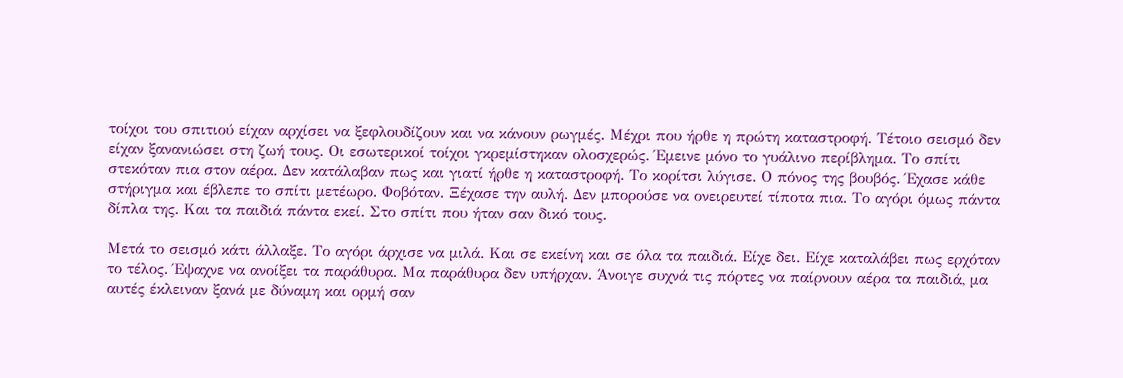τοίχοι του σπιτιού είχαν αρχίσει να ξεφλουδίζουν και να κάνουν ρωγμές. Μέχρι που ήρθε η πρώτη καταστροφή. Τέτοιο σεισμό δεν είχαν ξανανιώσει στη ζωή τους. Οι εσωτερικοί τοίχοι γκρεμίστηκαν ολοσχερώς. Έμεινε μόνο το γυάλινο περίβλημα. Το σπίτι στεκόταν πια στον αέρα. Δεν κατάλαβαν πως και γιατί ήρθε η καταστροφή. Το κορίτσι λύγισε. Ο πόνος της βουβός. Έχασε κάθε στήριγμα και έβλεπε το σπίτι μετέωρο. Φοβόταν. Ξέχασε την αυλή. Δεν μπορούσε να ονειρευτεί τίποτα πια. Το αγόρι όμως πάντα δίπλα της. Και τα παιδιά πάντα εκεί. Στο σπίτι που ήταν σαν δικό τους.

Μετά το σεισμό κάτι άλλαξε. Το αγόρι άρχισε να μιλά. Και σε εκείνη και σε όλα τα παιδιά. Είχε δει. Είχε καταλάβει πως ερχόταν το τέλος. Έψαχνε να ανοίξει τα παράθυρα. Μα παράθυρα δεν υπήρχαν. Άνοιγε συχνά τις πόρτες να παίρνουν αέρα τα παιδιά, μα αυτές έκλειναν ξανά με δύναμη και ορμή σαν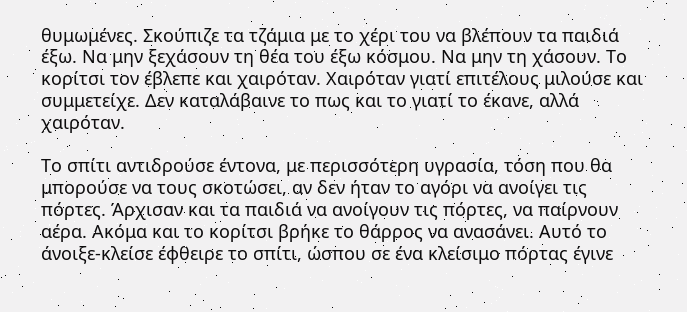θυμωμένες. Σκούπιζε τα τζάμια με το χέρι του να βλέπουν τα παιδιά έξω. Να μην ξεχάσουν τη θέα του έξω κόσμου. Να μην τη χάσουν. Το κορίτσι τον έβλεπε και χαιρόταν. Χαιρόταν γιατί επιτέλους μιλούσε και συμμετείχε. Δεν καταλάβαινε το πως και το γιατί το έκανε, αλλά χαιρόταν.

Το σπίτι αντιδρούσε έντονα, με περισσότερη υγρασία, τόση που θα μπορούσε να τους σκοτώσει, αν δεν ήταν το αγόρι να ανοίγει τις πόρτες. Άρχισαν και τα παιδιά να ανοίγουν τις πόρτες, να παίρνουν αέρα. Ακόμα και το κορίτσι βρήκε το θάρρος να ανασάνει. Αυτό το άνοιξε-κλείσε έφθειρε το σπίτι, ώσπου σε ένα κλείσιμο πόρτας έγινε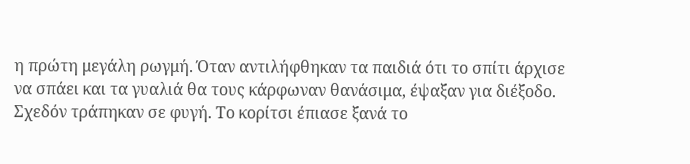η πρώτη μεγάλη ρωγμή. Όταν αντιλήφθηκαν τα παιδιά ότι το σπίτι άρχισε να σπάει και τα γυαλιά θα τους κάρφωναν θανάσιμα, έψαξαν για διέξοδο. Σχεδόν τράπηκαν σε φυγή. Το κορίτσι έπιασε ξανά το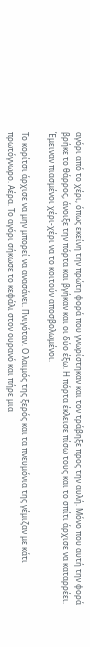αγόρι από το χέρι, όπως εκείνη την πρώτη φορά που γνωρίστηκαν και τον τράβηξε προς την αυλή. Μόνο που αυτή την φορά βρήκε το θάρρος, άνοιξε την πόρτα και βγήκαν και οι δύο έξω. Η πόρτα έκλεισε πίσω τους και το σπίτι άρχισε να καταρρέει. Έμειναν πιασμένοι χέρι-χέρι να το κοιτούν αποσβολωμένοι.

Το κορίτσι άρχισε να μην μπορεί να ανασάνει. Πνιγόταν. Ο λαιμός της ξερός και τα πνευμόνια της γέμιζαν με κάτι πρωτόγνωρο. Αέρα. Το αγόρι σήκωσε το κεφάλι στον ουρανό και πήρε μια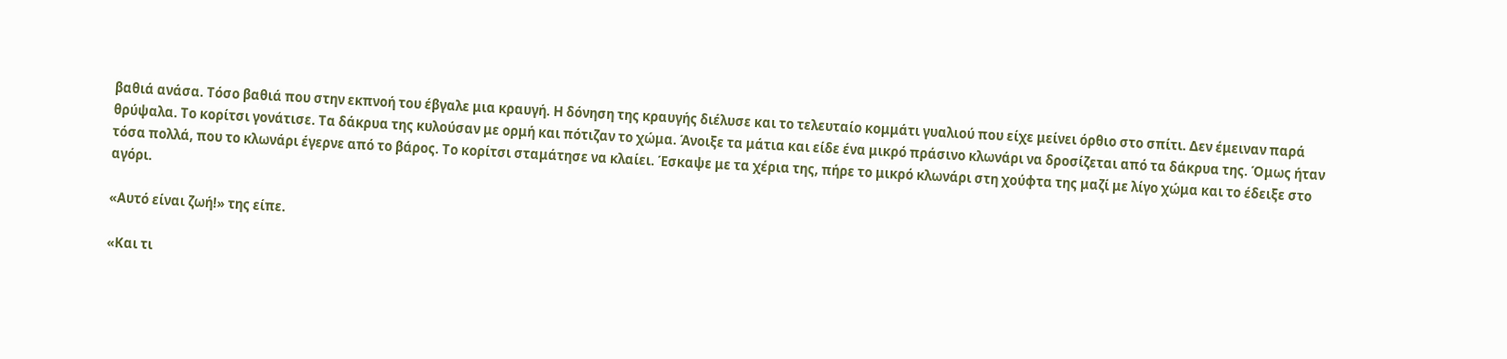βαθιά ανάσα. Τόσο βαθιά που στην εκπνοή του έβγαλε μια κραυγή. Η δόνηση της κραυγής διέλυσε και το τελευταίο κομμάτι γυαλιού που είχε μείνει όρθιο στο σπίτι. Δεν έμειναν παρά θρύψαλα. Το κορίτσι γονάτισε. Τα δάκρυα της κυλούσαν με ορμή και πότιζαν το χώμα. Άνοιξε τα μάτια και είδε ένα μικρό πράσινο κλωνάρι να δροσίζεται από τα δάκρυα της. Όμως ήταν τόσα πολλά, που το κλωνάρι έγερνε από το βάρος. Το κορίτσι σταμάτησε να κλαίει. Έσκαψε με τα χέρια της, πήρε το μικρό κλωνάρι στη χούφτα της μαζί με λίγο χώμα και το έδειξε στο αγόρι.

«Αυτό είναι ζωή!» της είπε.

«Και τι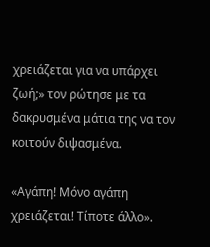χρειάζεται για να υπάρχει ζωή;» τον ρώτησε με τα δακρυσμένα μάτια της να τον κοιτούν διψασμένα.

«Αγάπη! Μόνο αγάπη χρειάζεται! Τίποτε άλλο».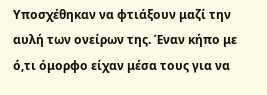Υποσχέθηκαν να φτιάξουν μαζί την αυλή των ονείρων της. Έναν κήπο με ό,τι όμορφο είχαν μέσα τους για να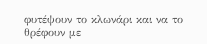φυτέψουν το κλωνάρι και να το θρέφουν με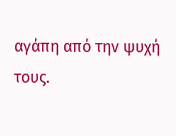αγάπη από την ψυχή τους.